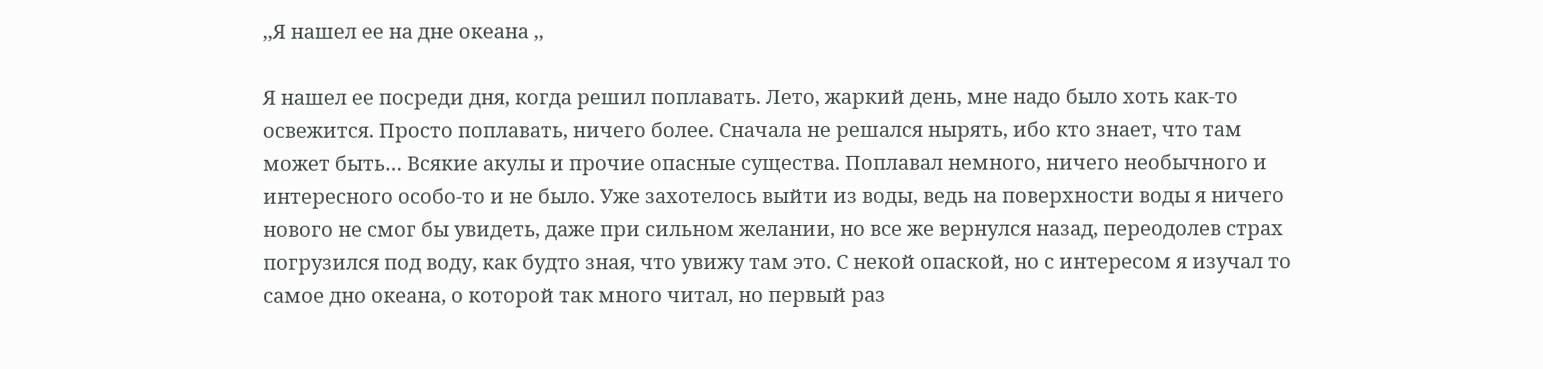,,Я нашел ее на дне океана ,,

Я нашел ее посреди дня, когда решил поплавать. Лето, жаркий день, мне надо было хоть как-то освежится. Просто поплавать, ничего более. Сначала не решался нырять, ибо кто знает, что там может быть… Всякие акулы и прочие опасные существа. Поплавал немного, ничего необычного и интересного особо-то и не было. Уже захотелось выйти из воды, ведь на поверхности воды я ничего нового не смог бы увидеть, даже при сильном желании, но все же вернулся назад, переодолев страх погрузился под воду, как будто зная, что увижу там это. С некой опаской, но с интересом я изучал то самое дно океана, о которой так много читал, но первый раз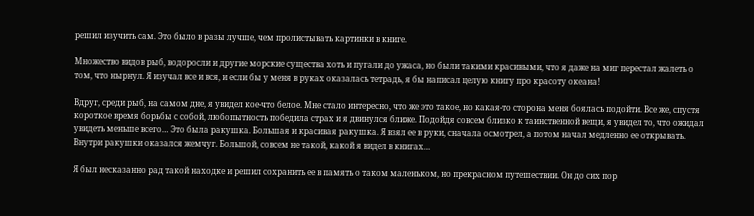решил изучить сам. Это было в разы лучше, чем пролистывать картинки в книге.

Множество видов рыб, водоросли и другие морские существа хоть и пугали до ужаса, но были такими красивыми, что я даже на миг перестал жалеть о том, что нырнул. Я изучал все и вся, и если бы у меня в руках оказалась тетрадь, я бы написал целую книгу про красоту океана!

Вдруг, среди рыб, на самом дне, я увидел кое-что белое. Мне стало интересно, что же это такое, но какая-то сторона меня боялась подойти. Все же, спустя короткое время борьбы с собой, любопытность победила страх и я двинулся ближе. Подойдя совсем близко к таинственной вещи, я увидел то, что ожидал увидеть меньше всего… Это была ракушка. Большая и красивая ракушка. Я взял ее в руки, сначала осмотрел, а потом начал медленно ее открывать. Внутри ракушки оказался жемчуг. Большой, совсем не такой, какой я видел в книгах…

Я был несказанно рад такой находке и решил сохранить ее в память о таком маленьком, но прекрасном путешествии. Он до сих пор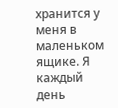хранится у меня в маленьком ящике. Я каждый день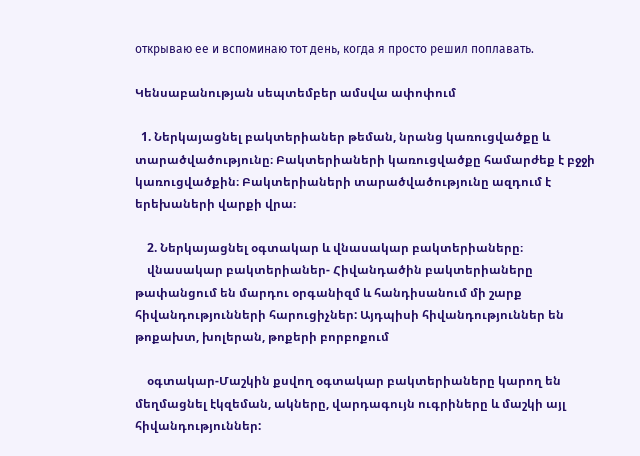открываю ее и вспоминаю тот день, когда я просто решил поплавать.

Կենսաբանության սեպտեմբեր ամսվա ափոփում

  1. Ներկայացնել բակտերիաներ թեման, նրանց կառուցվածքը և տարածվածությունը։ Բակտերիաների կառուցվածքը համարժեք է բջջի կառուցվածքին։ Բակտերիաների տարածվածությունը ազդում է երեխաների վարքի վրա։

    2. Ներկայացնել օգտակար և վնասակար բակտերիաները։
    վնասակար բակտերիաներ- Հիվանդածին բակտերիաները թափանցում են մարդու օրգանիզմ և հանդիսանում մի շարք հիվանդությունների հարուցիչներ: Այդպիսի հիվանդություններ են թոքախտ, խոլերան, թոքերի բորբոքում

    օգտակար-Մաշկին քսվող օգտակար բակտերիաները կարող են մեղմացնել էկզեման, ակները, վարդագույն ուգրիները և մաշկի այլ հիվանդություններ: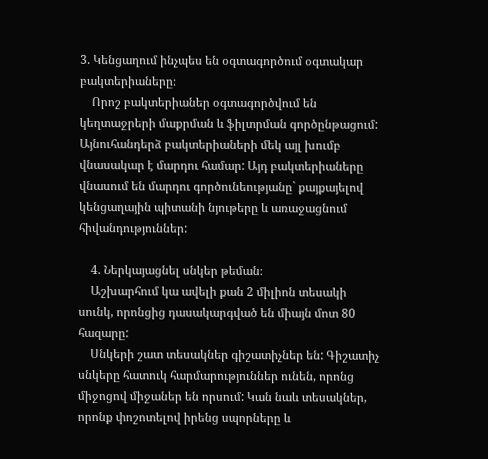3. Կենցաղում ինչպես են օգտագործում օգտակար բակտերիաները։
    Որոշ բակտերիաներ օգտագործվում են կեղտաջրերի մաքրման և ֆիլտրման գործընթացում: Այնուհանդերձ բակտերիաների մեկ այլ խումբ վնասակար է մարդու համար: Այդ բակտերիաները վնասում են մարդու գործունեությանը` քայքայելով կենցաղային պիտանի նյութերը և առաջացնում հիվանդություններ:

    4. Ներկայացնել սնկեր թեման։
    Աշխարհում կա ավելի քան 2 միլիոն տեսակի սունկ, որոնցից դասակարգված են միայն մոտ 80 հազարը:
    Սնկերի շատ տեսակներ գիշատիչներ են: Գիշատիչ սնկերը հատուկ հարմարություններ ունեն, որոնց միջոցով միջաներ են որսում: Կան նաև տեսակներ, որոնք փոշոտելով իրենց սպորները և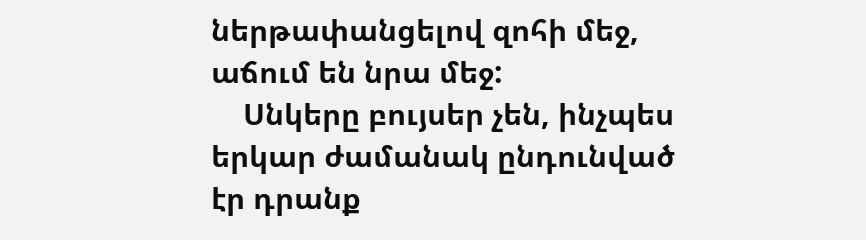ներթափանցելով զոհի մեջ, աճում են նրա մեջ:
    Սնկերը բույսեր չեն, ինչպես երկար ժամանակ ընդունված էր դրանք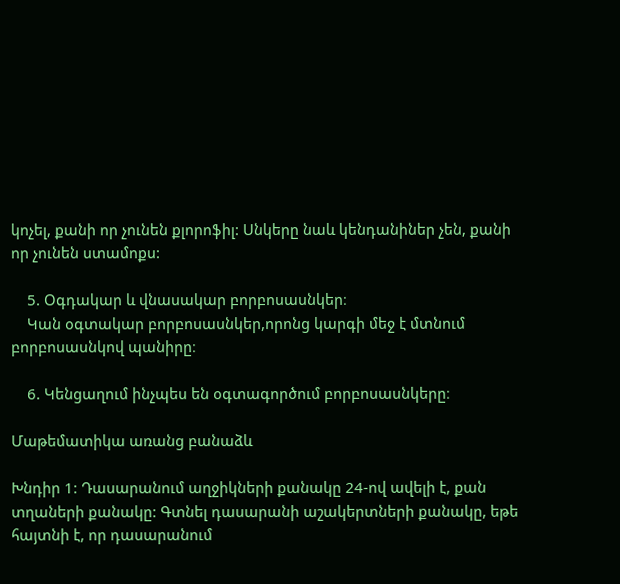կոչել, քանի որ չունեն քլորոֆիլ: Սնկերը նաև կենդանիներ չեն, քանի որ չունեն ստամոքս:

    5. Օգդակար և վնասակար բորբոսասնկեր։
    Կան օգտակար բորբոսասնկեր,որոնց կարգի մեջ է մտնում բորբոսասնկով պանիրը։

    6. Կենցաղում ինչպես են օգտագործում բորբոսասնկերը։

Մաթեմատիկա առանց բանաձև

Խնդիր 1: Դասարանում աղջիկների քանակը 24-ով ավելի է, քան տղաների քանակը: Գտնել դասարանի աշակերտների քանակը, եթե հայտնի է, որ դասարանում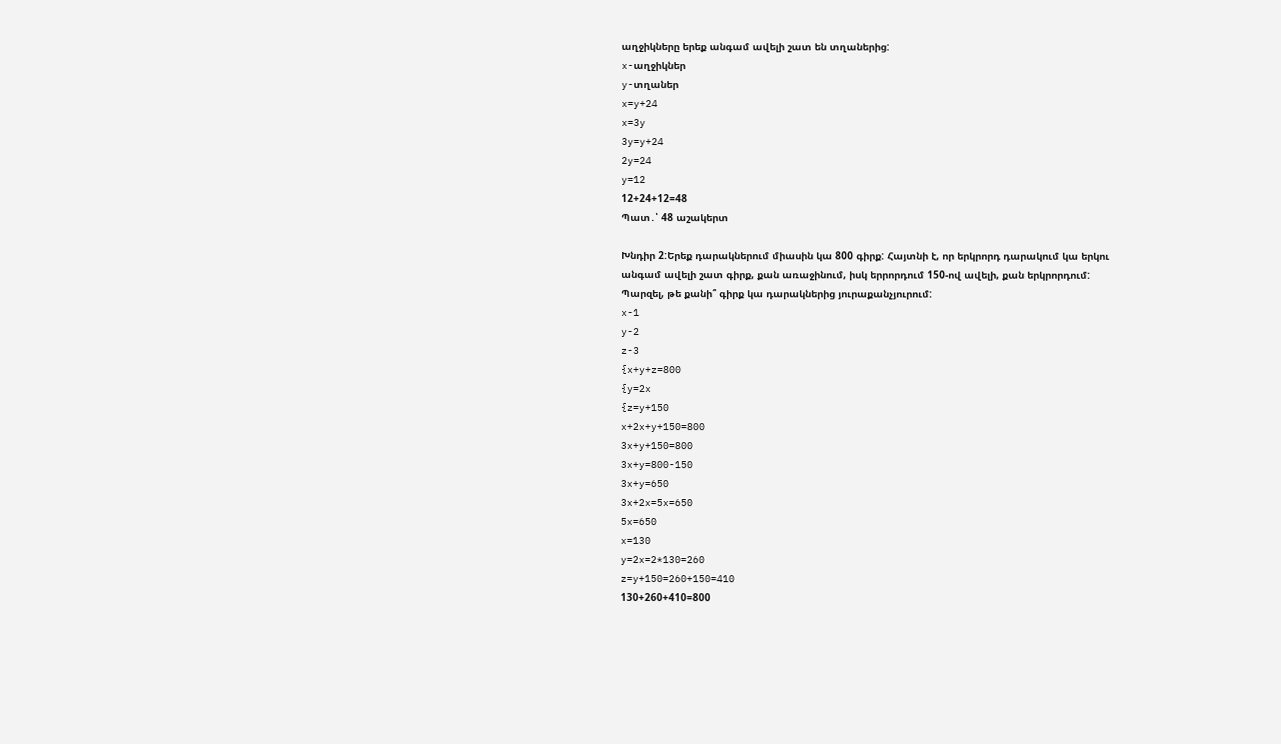աղջիկները երեք անգամ ավելի շատ են տղաներից:
x-աղջիկներ
y-տղաներ
x=y+24
x=3y
3y=y+24
2y=24
y=12
12+24+12=48
Պատ․՝ 48 աշակերտ

Խնդիր 2:Երեք դարակներում միասին կա 800 գիրք: Հայտնի է, որ երկրորդ դարակում կա երկու անգամ ավելի շատ գիրք, քան առաջինում, իսկ երրորդում 150-ով ավելի, քան երկրորդում: Պարզել, թե քանի՞ գիրք կա դարակներից յուրաքանչյուրում:
x-1
y-2
z-3
{x+y+z=800
{y=2x
{z=y+150
x+2x+y+150=800
3x+y+150=800
3x+y=800-150
3x+y=650
3x+2x=5x=650
5x=650
x=130
y=2x=2*130=260
z=y+150=260+150=410
130+260+410=800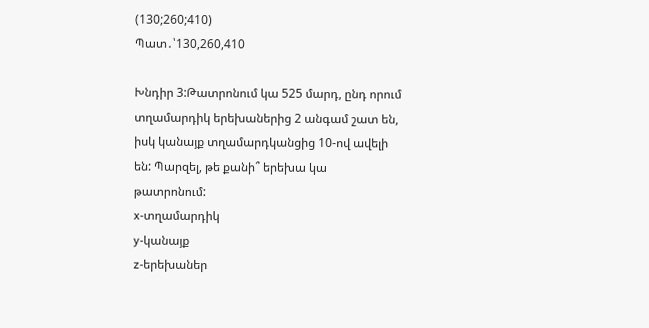(130;260;410)
Պատ․՝130,260,410

Խնդիր 3:Թատրոնում կա 525 մարդ, ընդ որում տղամարդիկ երեխաներից 2 անգամ շատ են, իսկ կանայք տղամարդկանցից 10-ով ավելի են: Պարզել, թե քանի՞ երեխա կա թատրոնում:
x-տղամարդիկ
y-կանայք
z-երեխաներ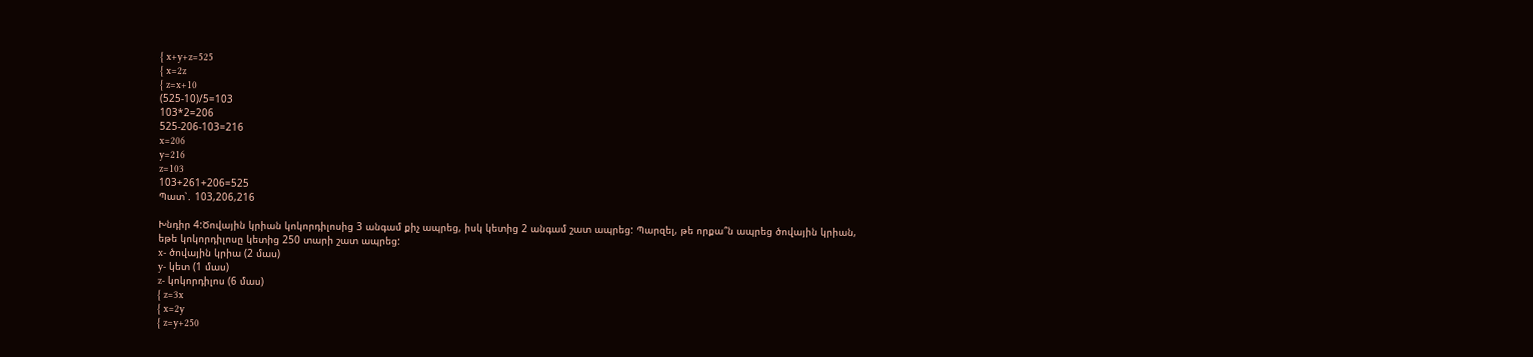{ x+y+z=525
{ x=2z
{ z=x+10
(525-10)/5=103
103*2=206
525-206-103=216
x=206
y=216
z=103
103+261+206=525
Պատ՝․ 103,206,216

Խնդիր 4:Ծովային կրիան կոկորդիլոսից 3 անգամ քիչ ապրեց, իսկ կետից 2 անգամ շատ ապրեց: Պարզել, թե որքա՞ն ապրեց ծովային կրիան, եթե կոկորդիլոսը կետից 250 տարի շատ ապրեց:
x- ծովային կրիա (2 մաս)
y- կետ (1 մաս)
z- կոկորդիլոս (6 մաս)
{ z=3x
{ x=2y
{ z=y+250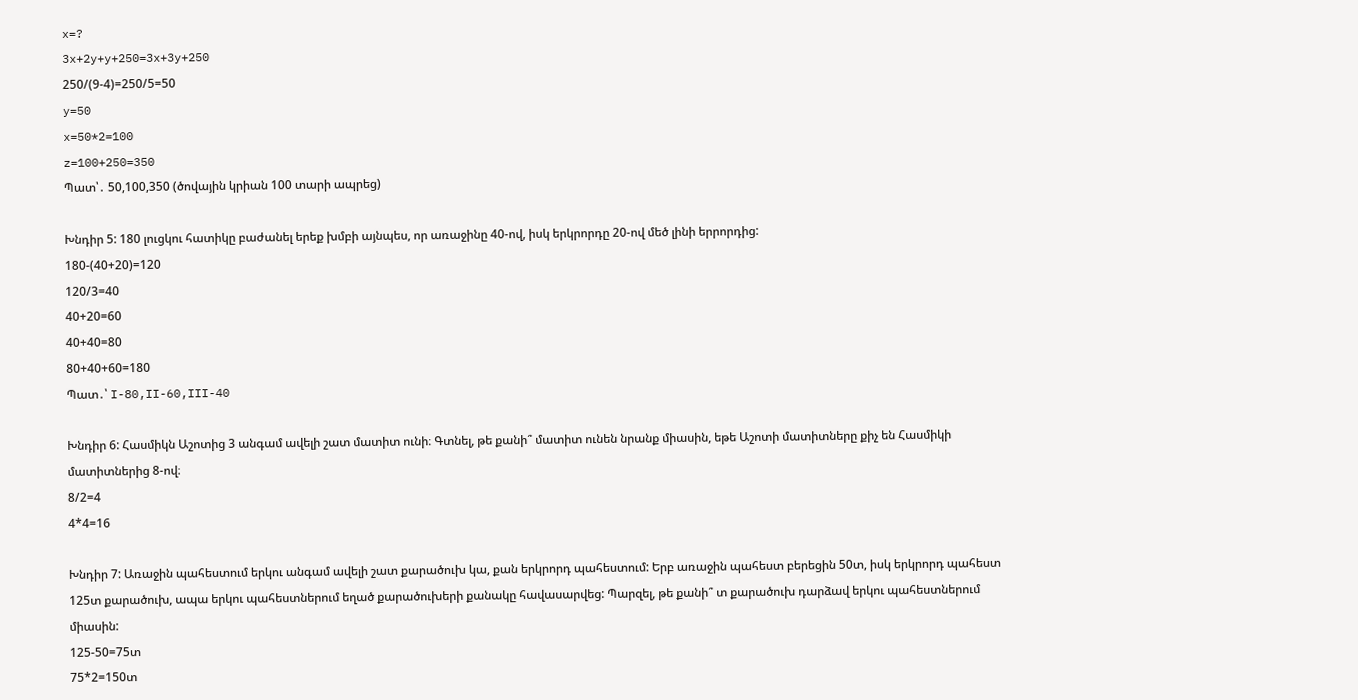x=?
3x+2y+y+250=3x+3y+250
250/(9-4)=250/5=50
y=50
x=50*2=100
z=100+250=350
Պատ՝․ 50,100,350 (ծովային կրիան 100 տարի ապրեց)

Խնդիր 5: 180 լուցկու հատիկը բաժանել երեք խմբի այնպես, որ առաջինը 40-ով, իսկ երկրորդը 20-ով մեծ լինի երրորդից:
180-(40+20)=120
120/3=40
40+20=60
40+40=80
80+40+60=180
Պատ․՝ I-80,II-60,III-40

Խնդիր 6: Հասմիկն Աշոտից 3 անգամ ավելի շատ մատիտ ունի։ Գտնել, թե քանի՞ մատիտ ունեն նրանք միասին, եթե Աշոտի մատիտները քիչ են Հասմիկի մատիտներից 8-ով։
8/2=4
4*4=16

Խնդիր 7: Առաջին պահեստում երկու անգամ ավելի շատ քարածուխ կա, քան երկրորդ պահեստում: Երբ առաջին պահեստ բերեցին 50տ, իսկ երկրորդ պահեստ 125տ քարածուխ, ապա երկու պահեստներում եղած քարածուխերի քանակը հավասարվեց: Պարզել, թե քանի՞ տ քարածուխ դարձավ երկու պահեստներում միասին:
125-50=75տ
75*2=150տ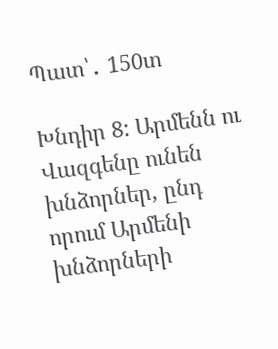Պատ՝․ 150տ

Խնդիր 8: Արմենն ու Վազգենը ունեն խնձորներ, ընդ որում Արմենի խնձորների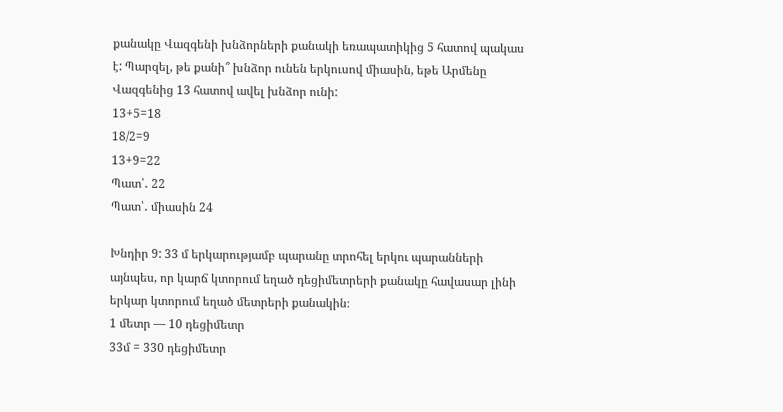քանակը Վազգենի խնձորների քանակի եռապատիկից 5 հատով պակաս է: Պարզել, թե քանի՞ խնձոր ունեն երկուսով միասին, եթե Արմենը Վազգենից 13 հատով ավել խնձոր ունի:
13+5=18
18/2=9
13+9=22
Պատ՝․ 22
Պատ՝․ միասին 24

Խնդիր 9: 33 մ երկարությամբ պարանը տրոհել երկու պարանների այնպես, որ կարճ կտորում եղած դեցիմետրերի քանակը հավասար լինի երկար կտորում եղած մետրերի քանակին։
1 մետր — 10 դեցիմետր
33մ = 330 դեցիմետր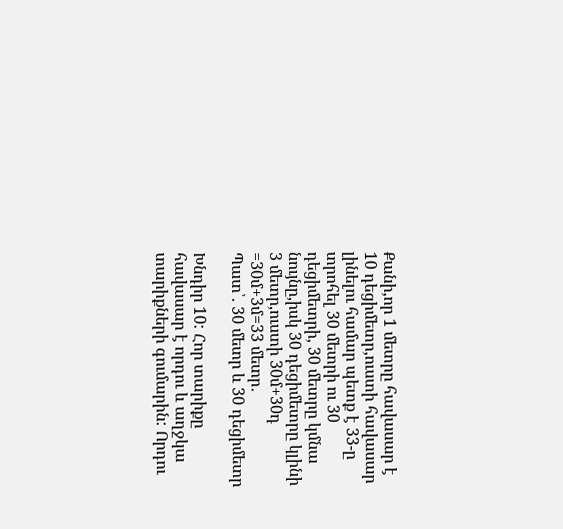Քանի,որ 1 մետրը հավասար է 10 դեցիմետր,ուստի հավասար լինելու համար պետք է 33-ը տրոհել 30 մետրի ու 30 դեցիմետրի, 30 մետրը կմնա նույնը,իսկ 30 դեցիմետրը կլինի 3 մետր,ուստի 30մ+30դ =30մ+3մ=33 մետր․
Պատ՝․ 30 մետր և 30 դեցիմետր

Խնդիր 10: Հոր տարիքը հավասար է որդու և աղջկա տարիքների գումարին: Որդու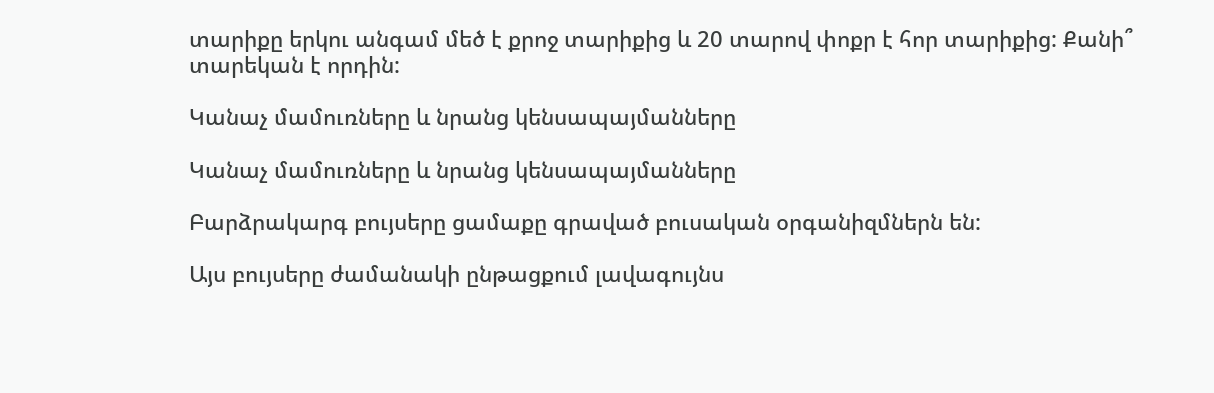տարիքը երկու անգամ մեծ է քրոջ տարիքից և 20 տարով փոքր է հոր տարիքից: Քանի՞ տարեկան է որդին:

Կանաչ մամուռները և նրանց կենսապայմանները

Կանաչ մամուռները և նրանց կենսապայմանները

Բարձրակարգ բույսերը ցամաքը գրաված բուսական օրգանիզմներն են:

Այս բույսերը ժամանակի ընթացքում լավագույնս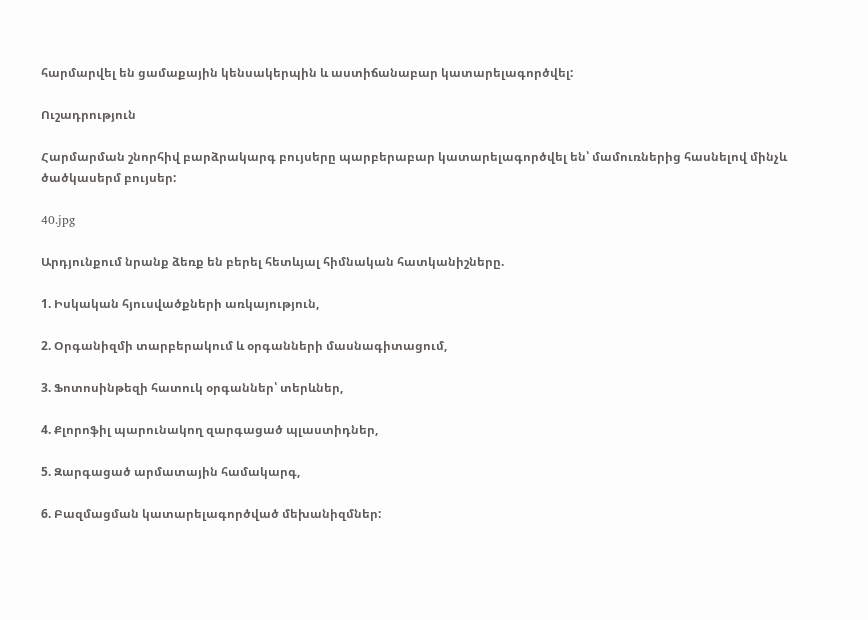հարմարվել են ցամաքային կենսակերպին և աստիճանաբար կատարելագործվել:

Ուշադրություն

Հարմարման շնորհիվ բարձրակարգ բույսերը պարբերաբար կատարելագործվել են՝ մամուռներից հասնելով մինչև ծածկասերմ բույսեր:

40.jpg

Արդյունքում նրանք ձեռք են բերել հետևյալ հիմնական հատկանիշները.

1. Իսկական հյուսվածքների առկայություն,

2. Օրգանիզմի տարբերակում և օրգանների մասնագիտացում,

3. Ֆոտոսինթեզի հատուկ օրգաններ՝ տերևներ,

4. Քլորոֆիլ պարունակող զարգացած պլաստիդներ,

5. Զարգացած արմատային համակարգ,

6. Բազմացման կատարելագործված մեխանիզմներ: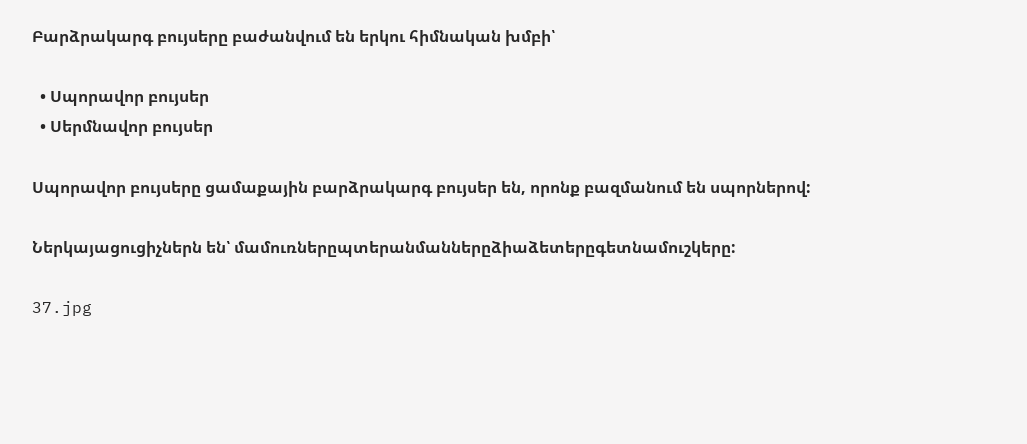Բարձրակարգ բույսերը բաժանվում են երկու հիմնական խմբի՝

  • Սպորավոր բույսեր
  • Սերմնավոր բույսեր

Սպորավոր բույսերը ցամաքային բարձրակարգ բույսեր են, որոնք բազմանում են սպորներով:

Ներկայացուցիչներն են՝ մամուռներըպտերանմաններըձիաձետերըգետնամուշկերը:

37.jpg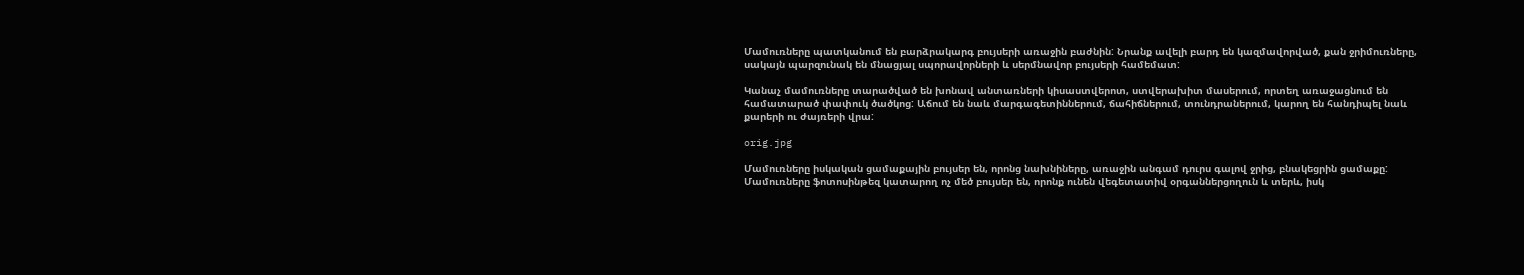Մամուռները պատկանում են բարձրակարգ բույսերի առաջին բաժնին: Նրանք ավելի բարդ են կազմավորված, քան ջրիմուռները, սակայն պարզունակ են մնացյալ սպորավորների և սերմնավոր բույսերի համեմատ:

Կանաչ մամուռները տարածված են խոնավ անտառների կիսաստվերոտ, ստվերախիտ մասերում, որտեղ առաջացնում են համատարած փափուկ ծածկոց: Աճում են նաև մարգագետիններում, ճահիճներում, տունդրաներում, կարող են հանդիպել նաև քարերի ու ժայռերի վրա:

orig.jpg

Մամուռները իսկական ցամաքային բույսեր են, որոնց նախնիները, առաջին անգամ դուրս գալով ջրից, բնակեցրին ցամաքը: Մամուռները ֆոտոսինթեզ կատարող ոչ մեծ բույսեր են, որոնք ունեն վեգետատիվ օրգաններցողուն և տերև, իսկ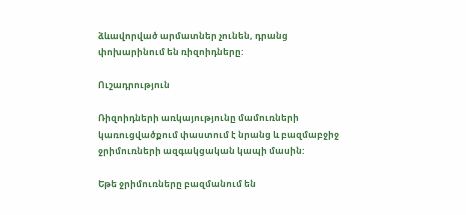ձևավորված արմատներ չունեն, դրանց փոխարինում են ռիզոիդները:

Ուշադրություն

Ռիզոիդների առկայությունը մամուռների կառուցվածքում փաստում է նրանց և բազմաբջիջ ջրիմուռների ազգակցական կապի մասին:

Եթե ջրիմուռները բազմանում են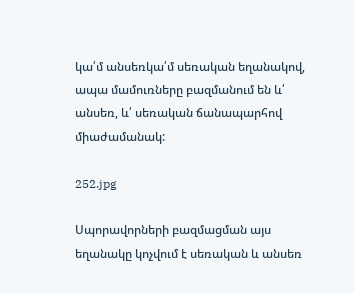կա՛մ անսեռկա՛մ սեռական եղանակով, ապա մամուռները բազմանում են և՛ անսեռ, և՛ սեռական ճանապարհով միաժամանակ:

252.jpg

Սպորավորների բազմացման այս եղանակը կոչվում է սեռական և անսեռ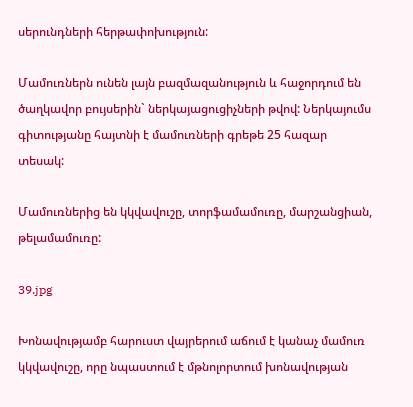սերունդների հերթափոխություն:

Մամուռներն ունեն լայն բազմազանություն և հաջորդում են ծաղկավոր բույսերին` ներկայացուցիչների թվով: Ներկայումս գիտությանը հայտնի է մամուռների գրեթե 25 հազար տեսակ:

Մամուռներից են կկվավուշը, տորֆամամուռը, մարշանցիան, թելամամուռը:

39.jpg

Խոնավությամբ հարուստ վայրերում աճում է կանաչ մամուռ կկվավուշը, որը նպաստում է մթնոլորտում խոնավության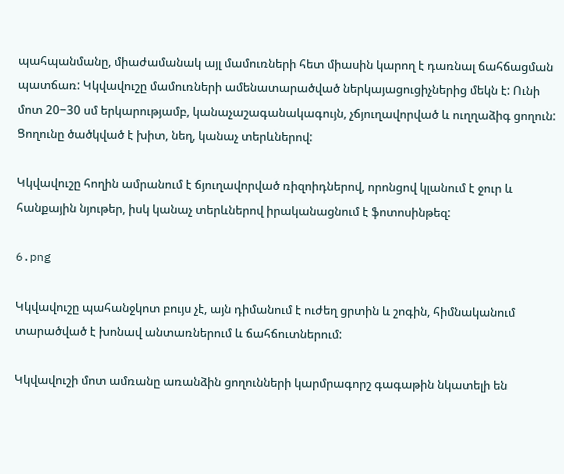պահպանմանը, միաժամանակ այլ մամուռների հետ միասին կարող է դառնալ ճահճացման պատճառ: Կկվավուշը մամուռների ամենատարածված ներկայացուցիչներից մեկն է: Ունի մոտ 20−30 սմ երկարությամբ, կանաչաշագանակագույն, չճյուղավորված և ուղղաձիգ ցողուն: Ցողունը ծածկված է խիտ, նեղ, կանաչ տերևներով:

Կկվավուշը հողին ամրանում է ճյուղավորված ռիզոիդներով, որոնցով կլանում է ջուր և հանքային նյութեր, իսկ կանաչ տերևներով իրականացնում է ֆոտոսինթեզ:

6.png

Կկվավուշը պահանջկոտ բույս չէ, այն դիմանում է ուժեղ ցրտին և շոգին, հիմնականում տարածված է խոնավ անտառներում և ճահճուտներում:

Կկվավուշի մոտ ամռանը առանձին ցողունների կարմրագորշ գագաթին նկատելի են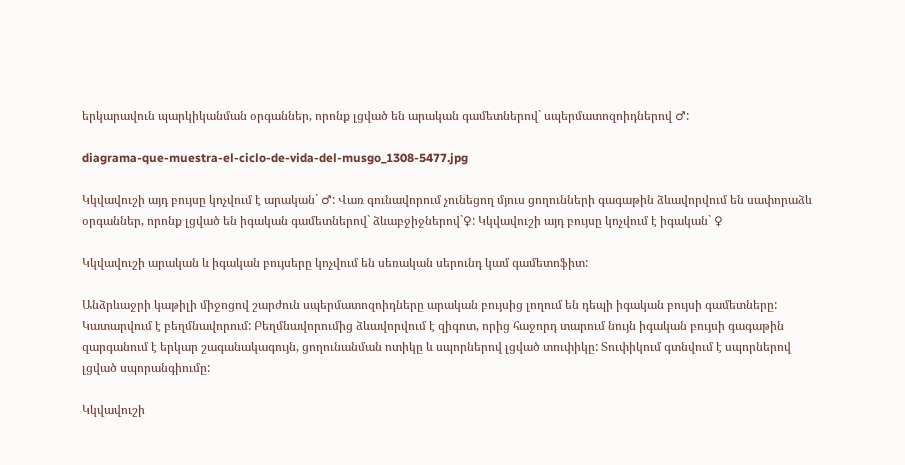երկարավուն պարկիկանման օրգաններ, որոնք լցված են արական գամետներով` սպերմատոզոիդներով ♂:

diagrama-que-muestra-el-ciclo-de-vida-del-musgo_1308-5477.jpg

Կկվավուշի այդ բույսը կոչվում է արական` ♂: Վառ գունավորում չունեցող մյուս ցողունների գագաթին ձևավորվում են սափորաձև օրգաններ, որոնք լցված են իգական գամետներով` ձևաբջիջներով`♀: Կկվավուշի այդ բույսը կոչվում է իգական` ♀

Կկվավուշի արական և իգական բույսերը կոչվում են սեռական սերունդ կամ գամետոֆիտ:

Անձրևաջրի կաթիլի միջոցով շարժուն սպերմատոզոիդները արական բույսից լողում են դեպի իգական բույսի գամետները: Կատարվում է բեղմնավորում: Բեղմնավորումից ձևավորվում է զիգոտ, որից հաջորդ տարում նույն իգական բույսի գագաթին զարգանում է երկար շագանակագույն, ցողունանման ոտիկը և սպորներով լցված տուփիկը: Տուփիկում գտնվում է սպորներով լցված սպորանգիումը:

Կկվավուշի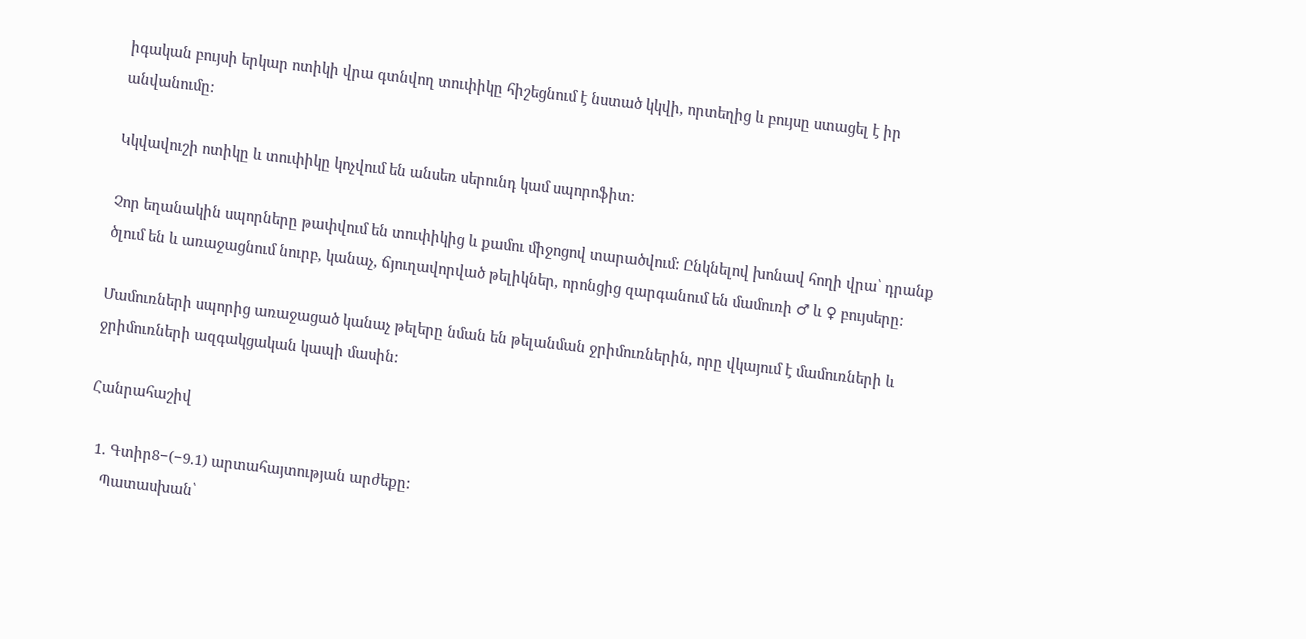իգական բույսի երկար ոտիկի վրա գտնվող տուփիկը հիշեցնում է նստած կկվի, որտեղից և բույսը ստացել է իր անվանումը:

Կկվավուշի ոտիկը և տուփիկը կոչվում են անսեռ սերունդ կամ սպորոֆիտ:

Չոր եղանակին սպորները թափվում են տուփիկից և քամու միջոցով տարածվում: Ընկնելով խոնավ հողի վրա՝ դրանք ծլում են և առաջացնում նուրբ, կանաչ, ճյուղավորված թելիկներ, որոնցից զարգանում են մամուռի ♂ և ♀ բույսերը:

Մամուռների սպորից առաջացած կանաչ թելերը նման են թելանման ջրիմուռներին, որը վկայում է մամուռների և ջրիմուռների ազգակցական կապի մասին:

Հանրահաշիվ

  1. Գտիր8−(−9.1) արտահայտության արժեքը:
    Պատասխան՝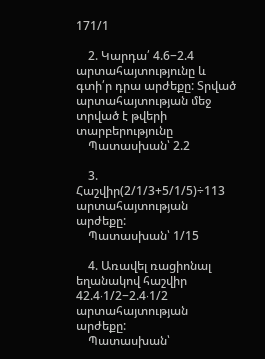171/1

    2. Կարդա՛ 4.6−2.4 արտահայտությունը և գտի՛ր դրա արժեքը: Տրված արտահայտության մեջ տրված է թվերի տարբերությունը
    Պատասխան՝ 2.2

    3. Հաշվիր(2/1/3+5/1/5)÷113 արտահայտության արժեքը:
    Պատասխան՝ 1/15

    4. Առավել ռացիոնալ եղանակով հաշվիր 42.4⋅1/2−2.4⋅1/2 արտահայտության արժեքը:
    Պատասխան՝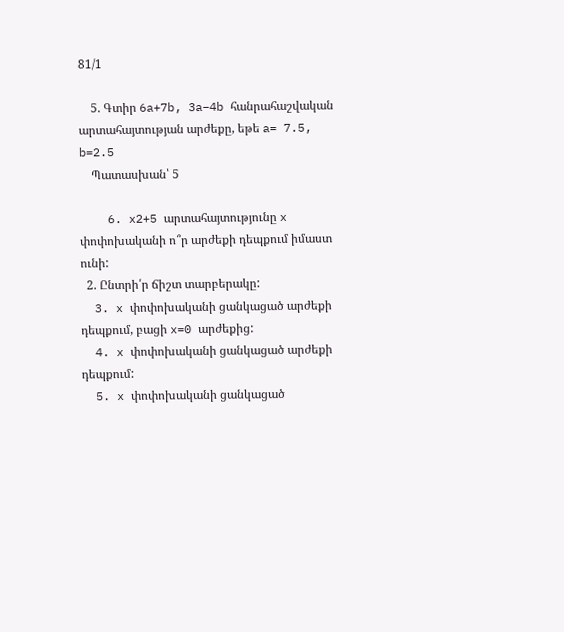81/1

    5. Գտիր 6a+7b, 3a−4b հանրահաշվական արտահայտության արժեքը, եթե a= 7.5, b=2.5
    Պատասխան՝ 5

    6. x2+5 արտահայտությունը x փոփոխականի ո՞ր արժեքի դեպքում իմաստ ունի:
  2. Ընտրի՛ր ճիշտ տարբերակը:
  3. x փոփոխականի ցանկացած արժեքի դեպքում, բացի x=0 արժեքից:
  4. x փոփոխականի ցանկացած արժեքի դեպքում:
  5. x փոփոխականի ցանկացած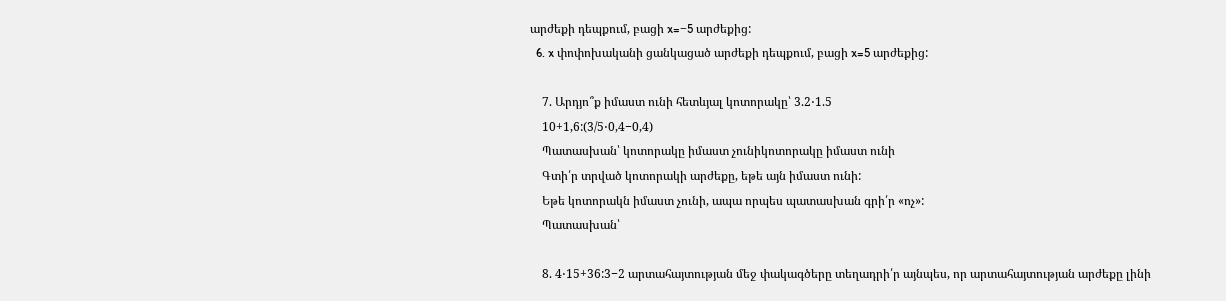արժեքի դեպքում, բացի x=−5 արժեքից:
  6. x փոփոխականի ցանկացած արժեքի դեպքում, բացի x=5 արժեքից:

    7. Արդյո՞ք իմաստ ունի հետևյալ կոտորակը՝ 3.2⋅1.5
    10+1,6:(3/5⋅0,4−0,4)
    Պատասխան՝ կոտորակը իմաստ չունիկոտորակը իմաստ ունի
    Գտի՛ր տրված կոտորակի արժեքը, եթե այն իմաստ ունի:
    Եթե կոտորակն իմաստ չունի, ապա որպես պատասխան գրի՛ր «ոչ»:
    Պատասխան՝

    8. 4⋅15+36:3−2 արտահայտության մեջ փակագծերը տեղադրի՛ր այնպես, որ արտահայտության արժեքը լինի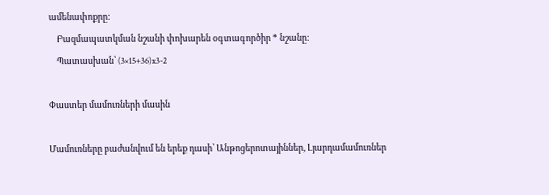ամենափոքրը:
    Բազմապատկման նշանի փոխարեն օգտագործիր * նշանը:
    Պատասխան՝ (3×15+36)x3-2

Փաստեր մամուռների մասին

Մամուռները բաժանվում են երեք դասի՝ Անթոցերոտայիններ, Լյարդամամուռներ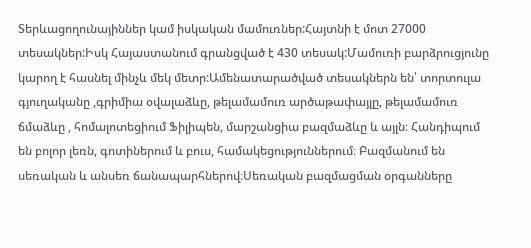Տերևացողունայիններ կամ իսկական մամուռներ:Հայտնի է մոտ 27000 տեսակներ:Իսկ Հայաստանում գրանցված է 430 տեսակ:Մամուռի բարձրուցյունը կարող է հասնել մինչև մեկ մետր:Ամենատարածված տեսակներն են՝ տորտուլա գյուղականը ,գրիմիա օվալաձևը, թելամամուռ արծաթափայլը, թելամամուռ ճմաձևը , հոմալոտեցիում Ֆիլիպեն, մարշանցիա բազմաձևը և այլն։ Հանդիպում են բոլոր լեռն, գոտիներում և բուս, համակեցություններում։ Բազմանում են սեռական և անսեռ ճանապարհներով։Սեռական բազմացման օրգանները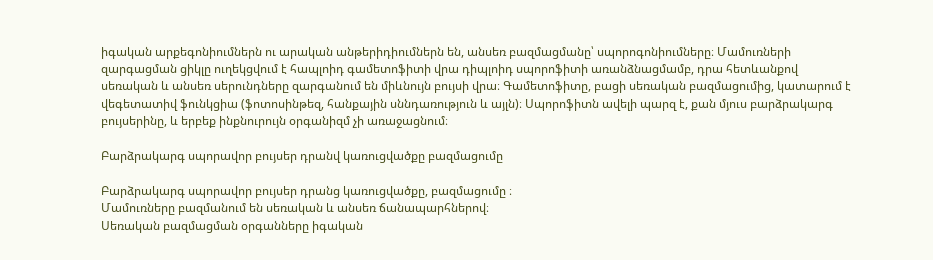իգական արքեգոնիումներն ու արական անթերիդիումներն են, անսեռ բազմացմանը՝ սպորոգոնիումները։ Մամուռների զարգացման ցիկլը ուղեկցվում է հապլոիդ գամետոֆիտի վրա դիպլոիդ սպորոֆիտի առանձնացմամբ, դրա հետևանքով սեռական և անսեռ սերունդները զարգանում են միևնույն բույսի վրա։ Գամետոֆիտը, բացի սեռական բազմացումից, կատարում է վեգետատիվ ֆունկցիա (ֆոտոսինթեզ, հանքային սննդառություն և այլն)։ Սպորոֆիտն ավելի պարզ է, քան մյուս բարձրակարգ բույսերինը, և երբեք ինքնուրույն օրգանիզմ չի առաջացնում։

Բարձրակարգ սպորավոր բույսեր դրանվ կառուցվածքը բազմացումը

Բարձրակարգ սպորավոր բույսեր դրանց կառուցվածքը, բազմացումը ։
Մամուռները բազմանում են սեռական և անսեռ ճանապարհներով։
Սեռական բազմացման օրգանները իգական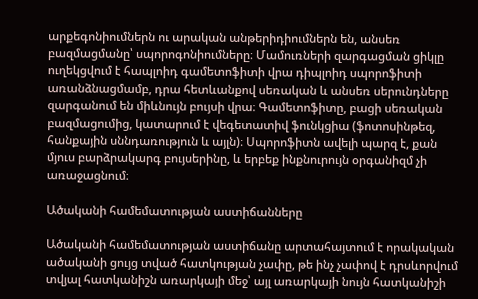արքեգոնիումներն ու արական անթերիդիումներն են, անսեռ բազմացմանը՝ սպորոգոնիումները։ Մամուռների զարգացման ցիկլը ուղեկցվում է հապլոիդ գամետոֆիտի վրա դիպլոիդ սպորոֆիտի առանձնացմամբ, դրա հետևանքով սեռական և անսեռ սերունդները զարգանում են միևնույն բույսի վրա։ Գամետոֆիտը, բացի սեռական բազմացումից, կատարում է վեգետատիվ ֆունկցիա (ֆոտոսինթեզ, հանքային սննդառություն և այլն)։ Սպորոֆիտն ավելի պարզ է, քան մյուս բարձրակարգ բույսերինը, և երբեք ինքնուրույն օրգանիզմ չի առաջացնում։

Ածականի համեմատության աստիճանները

Ածականի համեմատության աստիճանը արտահայտում է որակական ածականի ցույց տված հատկության չափը, թե ինչ չափով է դրսևորվում տվյալ հատկանիշն առարկայի մեջ՝ այլ առարկայի նույն հատկանիշի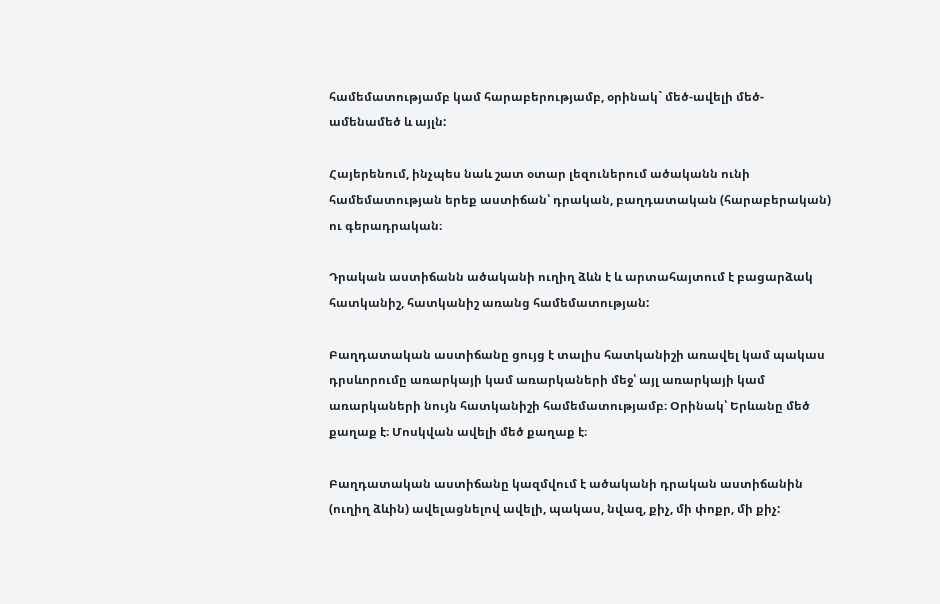համեմատությամբ կամ հարաբերությամբ, օրինակ` մեծ-ավելի մեծ-ամենամեծ և այլն:

Հայերենում, ինչպես նաև շատ օտար լեզուներում ածականն ունի համեմատության երեք աստիճան՝ դրական, բաղդատական (հարաբերական) ու գերադրական։

Դրական աստիճանն ածականի ուղիղ ձևն է և արտահայտում է բացարձակ հատկանիշ, հատկանիշ առանց համեմատության:

Բաղդատական աստիճանը ցույց է տալիս հատկանիշի առավել կամ պակաս դրսևորումը առարկայի կամ առարկաների մեջ՝ այլ առարկայի կամ առարկաների նույն հատկանիշի համեմատությամբ։ Օրինակ՝ Երևանը մեծ քաղաք է։ Մոսկվան ավելի մեծ քաղաք է։

Բաղդատական աստիճանը կազմվում է ածականի դրական աստիճանին (ուղիղ ձևին) ավելացնելով ավելի, պակաս, նվազ, քիչ, մի փոքր, մի քիչ: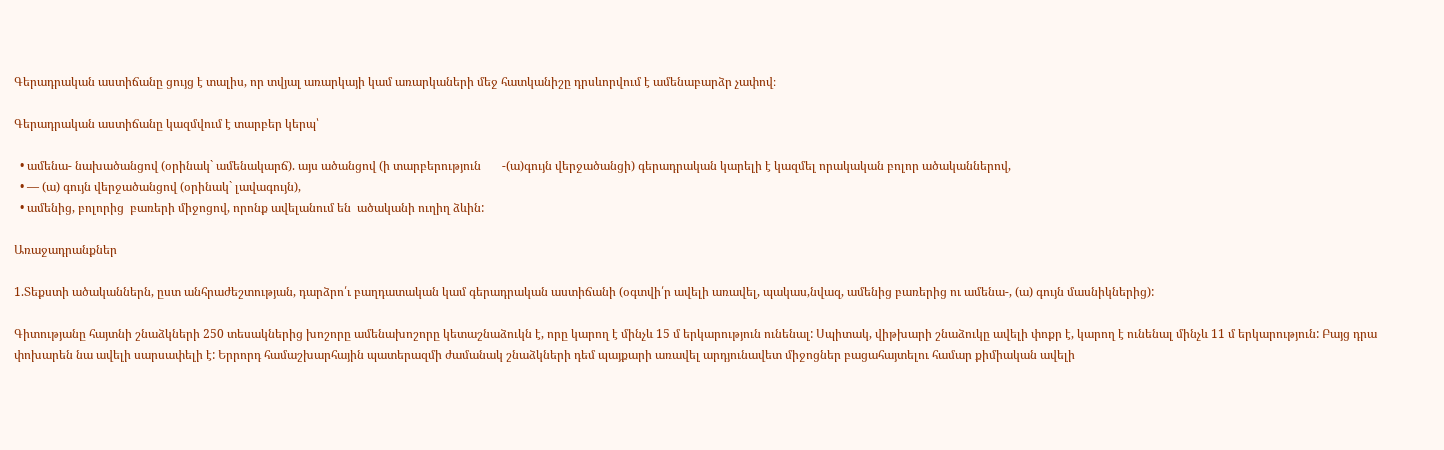Գերադրական աստիճանը ցույց է տալիս, որ տվյալ առարկայի կամ առարկաների մեջ հատկանիշը դրսևորվում է ամենաբարձր չափով։

Գերադրական աստիճանը կազմվում է տարբեր կերպ՝

  • ամենա- նախածանցով (օրինակ` ամենակարճ). այս ածանցով (ի տարբերություն       -(ա)գույն վերջածանցի) գերադրական կարելի է կազմել որակական բոլոր ածականներով,
  • — (ա) գույն վերջածանցով (օրինակ` լավագույն),
  • ամենից, բոլորից  բառերի միջոցով, որոնք ավելանում են  ածականի ուղիղ ձևին:

Առաջադրանքներ

1.Տեքստի ածականներն, ըստ անհրաժեշտության, դարձրո՛ւ բաղդատական կամ գերադրական աստիճանի (օգտվի՛ր ավելի առավել, պակաս,նվազ, ամենից բառերից ու ամենա-, (ա) գույն մասնիկներից):

Գիտությանը հայտնի շնաձկների 250 տեսակներից խոշորը ամենախոշորը կետաշնաձուկն է, որը կարող է մինչև 15 մ երկարություն ունենալ: Սպիտակ, վիթխարի շնաձուկը ավելի փոքր է, կարող է ունենալ մինչև 11 մ երկարություն: Բայց դրա փոխարեն նա ավելի սարսափելի է: Երրորդ համաշխարհային պատերազմի ժամանակ շնաձկների դեմ պայքարի առավել արդյունավետ միջոցներ բացահայտելու համար քիմիական ավելի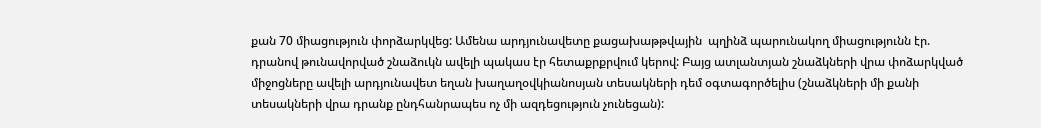քան 70 միացություն փորձարկվեց: Ամենա արդյունավետը քացախաթթվային  պղինձ պարունակող միացությունն էր. դրանով թունավորված շնաձուկն ավելի պակաս էր հետաքրքրվում կերով: Բայց ատլանտյան շնաձկների վրա փոձարկված միջոցները ավելի արդյունավետ եղան խաղաղօվկիանոսյան տեսակների դեմ օգտագործելիս (շնաձկների մի քանի տեսակների վրա դրանք ընդհանրապես ոչ մի ազդեցություն չունեցան):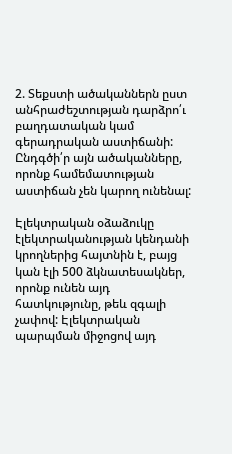2. Տեքստի ածականներն ըստ անհրաժեշտության դարձրո՛ւ բաղդատական կամ գերադրական աստիճանի: Ընդգծի՛ր այն ածականները, որոնք համեմատության աստիճան չեն կարող ունենալ:

Էլեկտրական օձաձուկը էլեկտրականության կենդանի կրողներից հայտնին է, բայց կան էլի 500 ձկնատեսակներ, որոնք ունեն այդ հատկությունը, թեև զգալի չափով: Էլեկտրական պարպման միջոցով այդ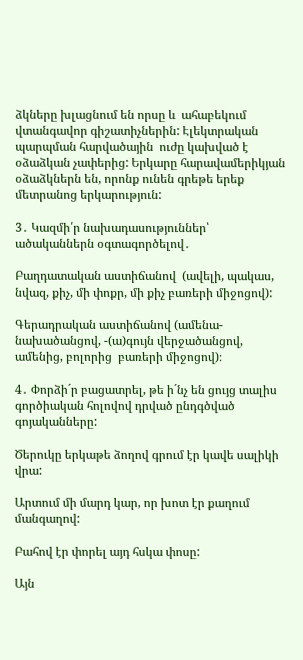ձկները խլացնում են որսը և  ահաբեկում վտանգավոր գիշատիչներին: Էլեկտրական պարպման հարվածային  ուժը կախված է օձաձկան չափերից: Երկարը հարավամերիկյան օձաձկներն են, որոնք ունեն գրեթե երեք մետրանոց երկարություն:

3․ Կազմի՛ր նախադասություններ՝ ածականներն օգտագործելով․

Բաղդատական աստիճանով  (ավելի, պակաս, նվազ, քիչ, մի փոքր, մի քիչ բառերի միջոցով):

Գերադրական աստիճանով (ամենա- նախածանցով, -(ա)գույն վերջածանցով, ամենից, բոլորից  բառերի միջոցով)։

4․ Փորձի´ր բացատրել, թե ի´նչ են ցույց տալիս գործիական հոլովով դրված ընդգծված գոյականները:

Ծերուկը երկաթե ձողով գրում էր կավե սալիկի վրա:

Արտում մի մարդ կար, որ խոտ էր քաղում մանգաղով:

Բահով էր փորել այդ հսկա փոսը:

Այն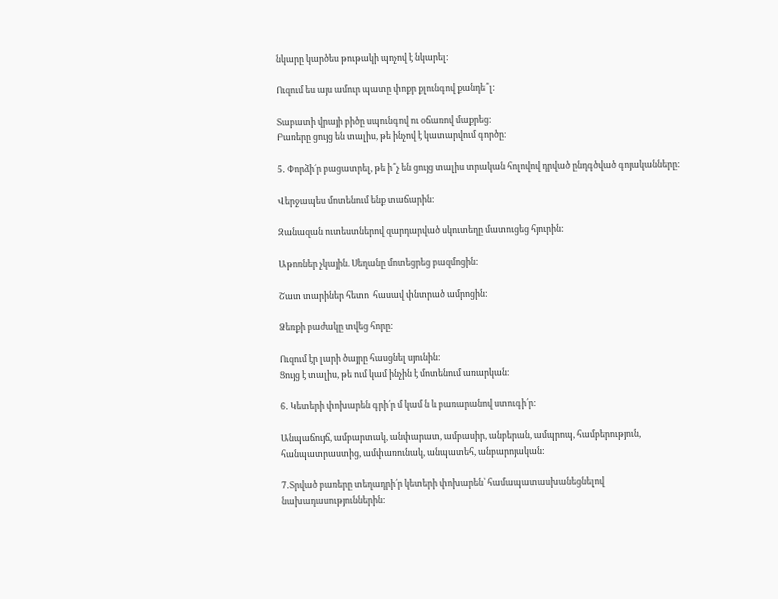նկարը կարծես թութակի պոչով է նկարել:

Ուզում ես այս ամուր պատը փոքր քլունգով քանդե՞լ:

Տաբատի վրայի բիծը սպունգով ու օճառով մաքրեց:
Բառերը ցույց են տալիս, թե ինչով է կատարվում գործը։

5․ Փորձի´ր բացատրել, թե ի՞չ են ցույց տալիս տրական հոլովով դրված ընդգծված գոյականները:

Վերջապես մոտենում ենք տաճարին:

Զանազան ուտեստներով զարդարված սկուտեղը մատուցեց հյուրին:

Աթոռներ չկային. Սեղանը մոտեցրեց բազմոցին:

Շատ տարիներ հետո  հասավ փնտրած ամրոցին:

Ձեռքի բաժակը տվեց հորը:

Ուզում էր լարի ծայրը հասցնել սյունին:
Ցույց է տալիս, թե ում կամ ինչին է մոտենում առարկան։

6․ Կետերի փոխարեն գրի՛ր մ կամ ն և բառարանով ստուգի՛ր:

Անպաճույճ, ամբարտակ, անփարատ, ամբասիր, անբերան, ամպրոպ, համբերություն, հանպատրաստից, ամփառունակ, անպատեհ, անբարոյական:

7․Տրված բառերը տեղադրի՛ր կետերի փոխարեն՝ համապատասխանեցնելով նախադասություններին: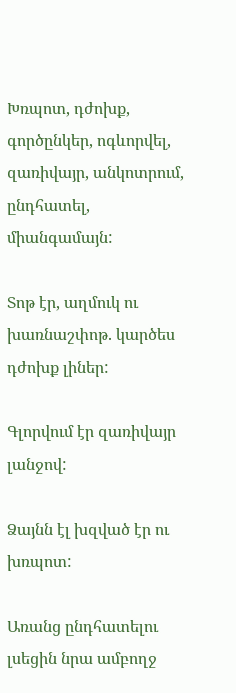Խռպոտ, դժոխք, գործընկեր, ոգևորվել, զառիվայր, անկոտրում, ընդհատել, միանգամայն:

Տոթ էր, աղմուկ ու խառնաշփոթ. կարծես դժոխք լիներ:

Գլորվում էր զառիվայր լանջով:

Ձայնն էլ խզված էր ու խռպոտ:

Առանց ընդհատելու լսեցին նրա ամբողջ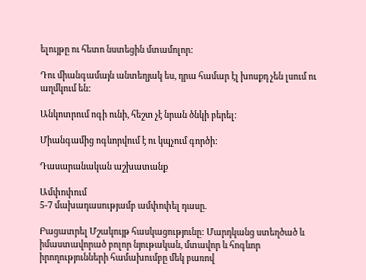ելույթը ու հետո նստեցին մտամոլոր:

Դու միանգամայն անտեղյակ ես, դրա համար էլ խոսքդ չեն լսում ու աղմկում են:

Անկոտրում ոգի ունի, հեշտ չէ նրան ծնկի բերել:

Միանգամից ոգևորվում է ու կպչում գործի:

Դասարանական աշխատանք

Ամփոփում
5-7 մախադասությամբ ամփոփել դասը.

Բացատրել Մշակույթ հասկացությունը: Մարդկանց ստեղծած և իմաստավորած բոլոր նյութական, մտավոր և հոգևոր իրողությունների համախումբը մեկ բառով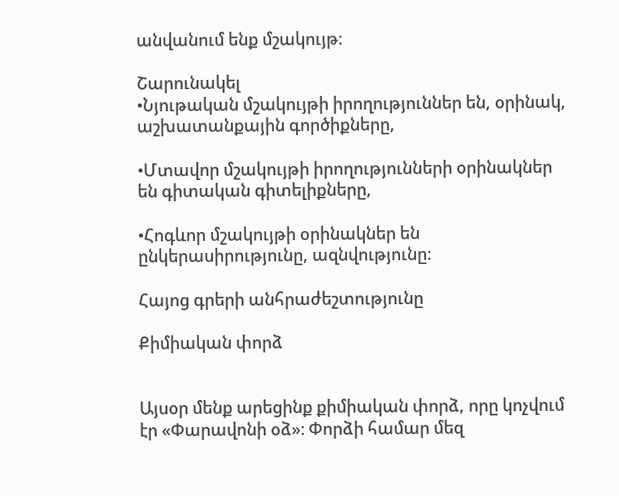անվանում ենք մշակույթ։

Շարունակել
•Նյութական մշակույթի իրողություններ են, օրինակ, աշխատանքային գործիքները,

•Մտավոր մշակույթի իրողությունների օրինակներ են գիտական գիտելիքները,

•Հոգևոր մշակույթի օրինակներ են ընկերասիրությունը, ազնվությունը։

Հայոց գրերի անհրաժեշտությունը

Քիմիական փորձ


Այսօր մենք արեցինք քիմիական փորձ, որը կոչվում էր «Փարավոնի օձ»։ Փորձի համար մեզ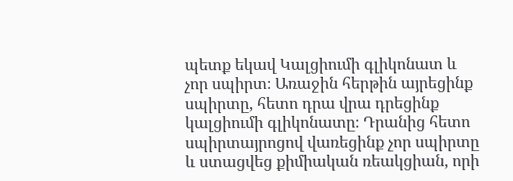պետք եկավ Կալցիումի գլիկոնատ և չոր սպիրտ։ Առաջին հերթին այրեցինք սպիրտը, հետո դրա վրա դրեցինք կալցիումի գլիկոնատը։ Դրանից հետո սպիրտայրոցով վառեցինք չոր սպիրտը և ստացվեց քիմիական ռեակցիան, որի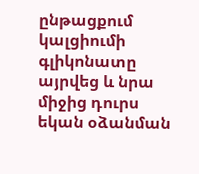ընթացքում կալցիումի գլիկոնատը այրվեց և նրա միջից դուրս եկան օձանման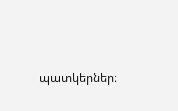պատկերներ։